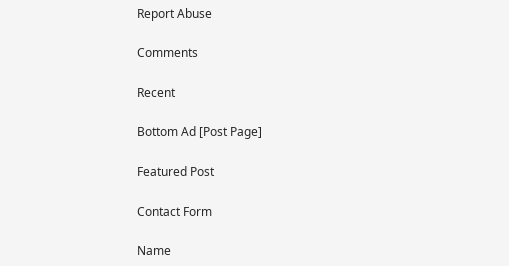Report Abuse

Comments

Recent

Bottom Ad [Post Page]

Featured Post

Contact Form

Name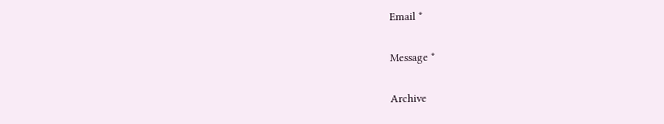Email *

Message *

Archive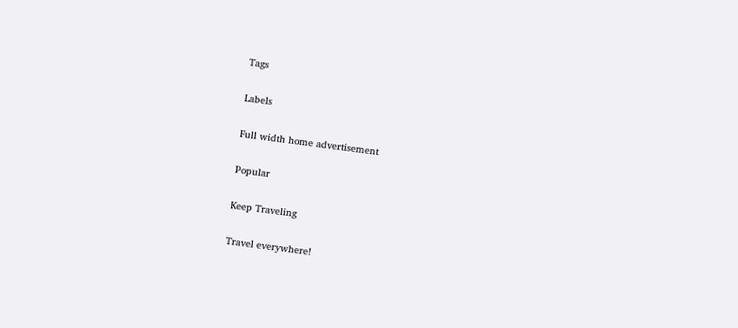Tags

Labels

Full width home advertisement

Popular

Keep Traveling

Travel everywhere!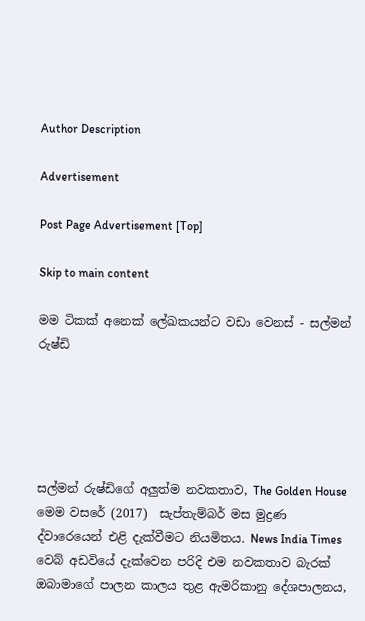Author Description

Advertisement

Post Page Advertisement [Top]

Skip to main content

මම ටිකක් අනෙක් ලේඛකයන්ට වඩා වෙනස් - සල්මන් රුෂ්ඩි





සල්මන් රුෂ්ඩිගේ අලුත්ම නවකතාව, The Golden House මෙම වසරේ (2017)  සැප්තැම්බර් මස මුද්‍රණ ද්වාරෙයෙන් එළි දැක්වීමට නියමිතය. News India Times වෙබ් අඩවියේ දැක්වෙන පරිදි එම නවකතාව බැරක් ඔබාමාගේ පාලන කාලය තුළ ඇමරිකානු දේශපාලනය,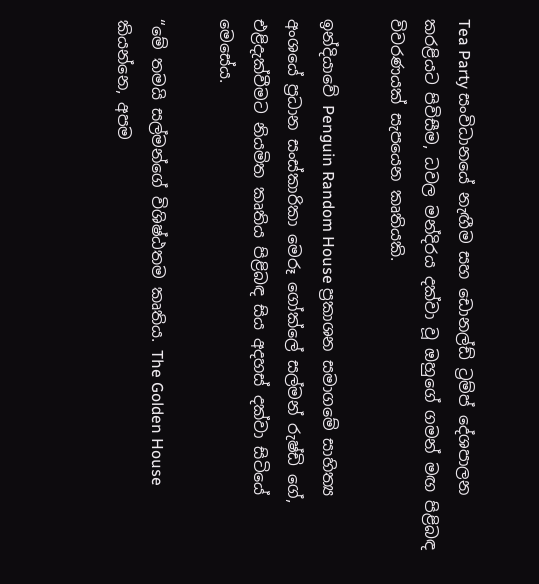Tea Party සංවිධානයේ නැඟීම සහ ‍ඩොනල්ඩ් ට්‍රම්ප් දේශපාලන කරළියට පිවිසීම, ධවල මන්දිරය දක්වා වූ ඔහුගේ ගමන් මඟ පිළිබඳ විවරණයක් සැපයෙන කෘතියකි.

ඉන්දියාවේ Penguin Random House ප්‍රකාශන සමාගමේ සාහිත්‍ය අංශයේ ප්‍රධාන සංස්කාරිකා මෙරූ ගෝක්ලේ සල්මන් රුෂ්ඩි ගේ, එළිදැක්වීමට නියමිත කෘතිය පිළිබඳ සිය අදහස් දක්වා සිටියේ මෙසේය.

“මේ තමයි සල්මන්ගේ විශිෂ්ඨතම කෘතිය. The Golden House කියන්නෙ, අපම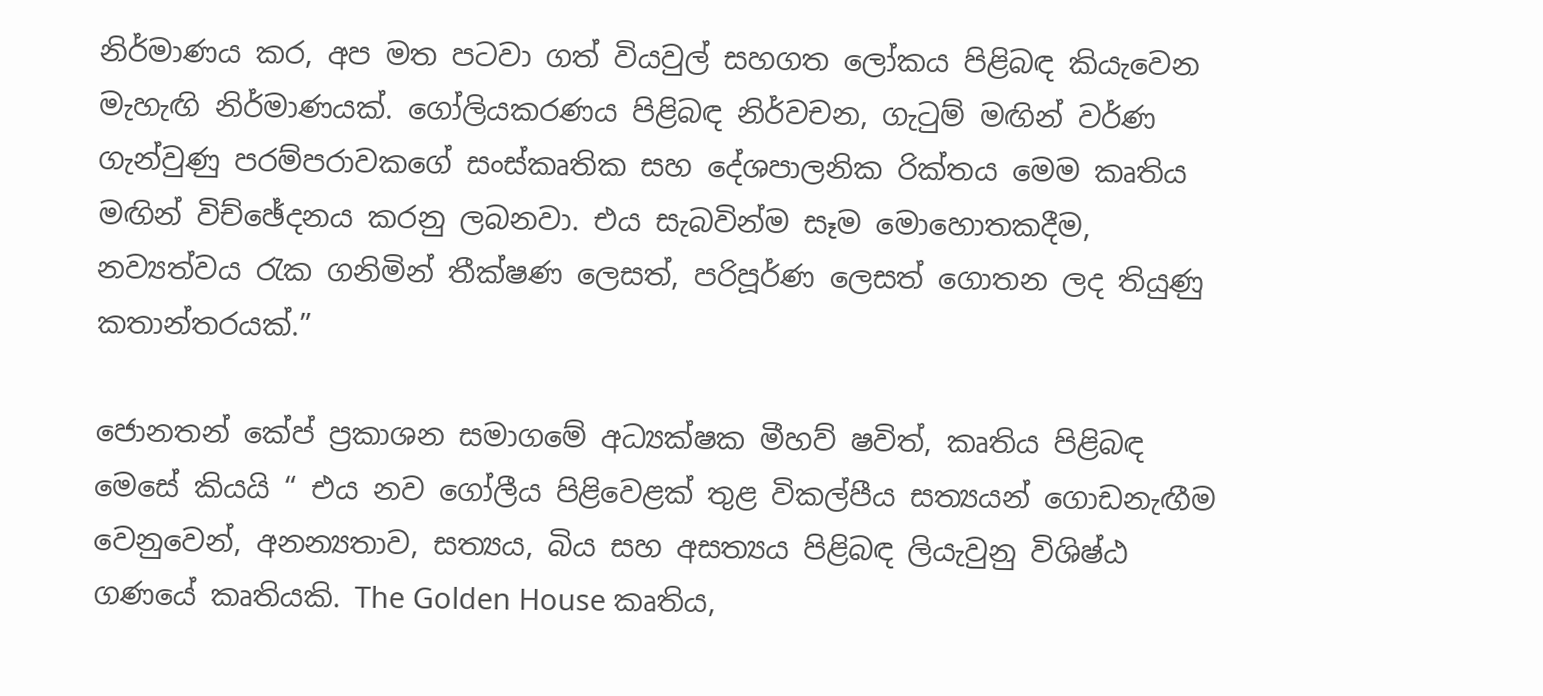නිර්මාණය කර, අප මත පටවා ගත් වියවුල් සහගත ලෝකය පිළිබඳ කියැවෙන මැහැඟි නිර්මාණයක්. ගෝලියකරණය පිළිබඳ නිර්වචන, ගැටුම් මඟින් වර්ණ ගැන්වුණු පරම්පරාවකගේ සංස්කෘතික සහ දේශපාලනික රික්තය මෙම කෘතිය මඟින් විච්ඡේදනය කරනු ලබනවා. එය සැබවින්ම සෑම මොහොතකදීම, නව්‍යත්වය රැක ගනිමින් තීක්ෂණ ලෙසත්, පරිපූර්ණ ලෙසත් ගොතන ලද තියුණු කතාන්තරයක්.”

ජොනතන් කේප් ප්‍රකාශන සමාගමේ අධ්‍යක්ෂක මීහව් ෂවිත්, කෘතිය පිළිබඳ මෙසේ කියයි “ එය නව ගෝලීය පිළිවෙළක් තුළ විකල්පීය සත්‍යයන් ගොඩනැඟීම වෙනුවෙන්, අනන්‍යතාව, සත්‍යය, බිය සහ අසත්‍යය පිළිබඳ ලියැවුනු විශිෂ්ඨ ගණයේ කෘතියකි. The Golden House කෘතිය,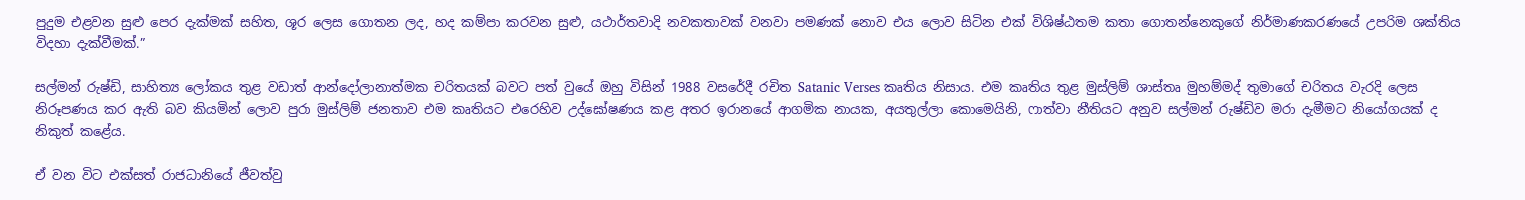පුදුම එළවන සුළු පෙර දැක්මක් සහිත, ශූර ලෙස ගොතන ලද, හද කම්පා කරවන සුළු, යථාර්තවාදි නවකතාවක් වනවා පමණක් නොව එය ලොව සිටින එක් විශිෂ්ඨතම කතා ගොතන්නෙකුගේ නිර්මාණකරණයේ උපරිම ශක්තිය විදහා දැක්වීමක්.”

සල්මන් රුෂ්ඩි, සාහිත්‍ය ලෝකය තුළ වඩාත් ආන්දෝලානාත්මක චරිතයක් බවට පත් වුයේ ඔහු විසින් 1988 වසරේදී රචිත Satanic Verses කෘතිය නිසාය. එම කෘතිය තුළ මුස්ලිම් ශාස්තෘ මුහම්මද් තුමාගේ චරිතය වැරදි ලෙස නිරූපණය කර ඇති බව කියමින් ලොව පුරා මුස්ලිම් ජනතාව එම කෘතියට එරෙහිව උද්ඝෝෂණය කළ අතර ඉරානයේ ආගමික නායක, අයතුල්ලා කොමෙයිනි, ෆාත්වා නීතියට අනුව සල්මන් රුෂ්ඩිව මරා දැමීමට නියෝගයක් ද නිකුත් කළේය.

ඒ වන විට එක්සත් රාජධානියේ ජීවත්වු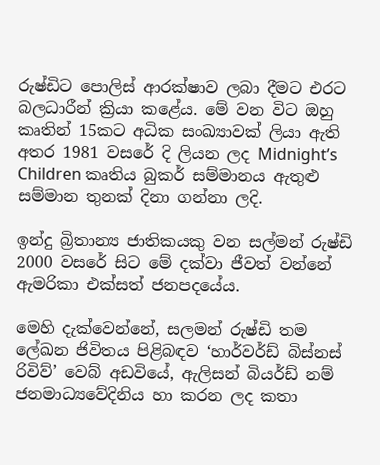රුෂ්ඩිට පොලිස් ආරක්ෂාව ලබා දීමට එරට බලධාරීන් ක්‍රියා කළේය. මේ වන විට ඔහු කෘතින් 15කට අධික සංඛ්‍යාවක් ලියා ඇති අතර 1981 වසරේ දි ලියන ලද Midnight’s Children කෘතිය බුකර් සම්මානය ඇතුළු සම්මාන තුනක් දිනා ගන්නා ලදි.

ඉන්දු බ්‍රිතාන්‍ය ජාතිකයකු වන සල්මන් රුෂ්ඩි 2000 වසරේ සිට මේ දක්වා ජීවත් වන්නේ ඇමරිකා එක්සත් ජනපදයේය.

මෙහි දැක්වෙන්නේ, සලමන් රුෂ්ඩි තම ලේඛන ජිවිතය පිළිබඳව ‘හාර්වර්ඩ් බිස්නස් රිවිව්’ වෙබ් අඩවියේ, ඇලිසන් බියර්ඩ් නම් ජනමාධ්‍යවේදිනිය හා කරන ලද කතා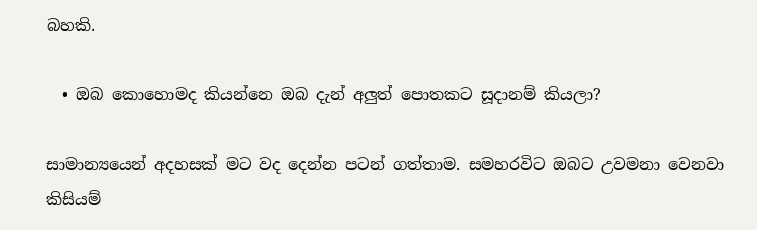බහකි.

  • ඔබ කොහොමද කියන්නෙ ඔබ දැන් අලුත් පොතකට සූදානම් කියලා?

සාමාන්‍යයෙන් අදහසක් මට වද දෙන්න පටන් ගත්තාම. සමහරවිට ඔබට උවමනා වෙනවා කිසියම්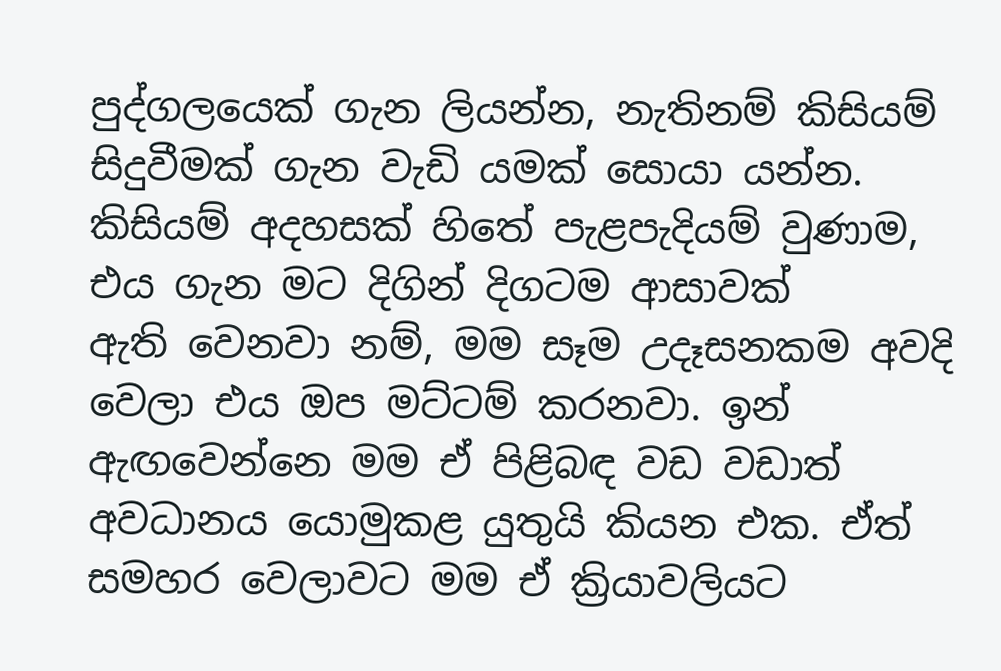පුද්ගලයෙක් ගැන ලියන්න, නැතිනම් කිසියම් සිදුවීමක් ගැන වැඩි යමක් සොයා යන්න. කිසියම් අදහසක් හිතේ පැළපැදියම් වුණාම, එය ගැන මට දිගින් දිගටම ආසාවක් ඇති ‍වෙනවා නම්, මම සෑම උදෑසනකම අවදි වෙලා එය ඔප මට්ටම් කරනවා. ඉන් ඇඟවෙන්නෙ මම ඒ පිළිබඳ වඩ වඩාත් අවධානය ‍යොමුකළ යුතුයි කියන එක. ඒත් සමහර වෙලාවට මම ඒ ක්‍රියාවලියට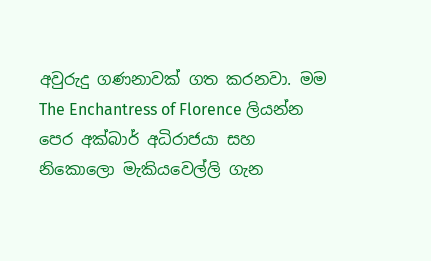අවුරුදු ගණනාවක් ගත කරනවා. මම The Enchantress of Florence ලියන්න පෙර අක්බාර් අධිරාජයා සහ නිකොලො මැකියවෙල්ලි ගැන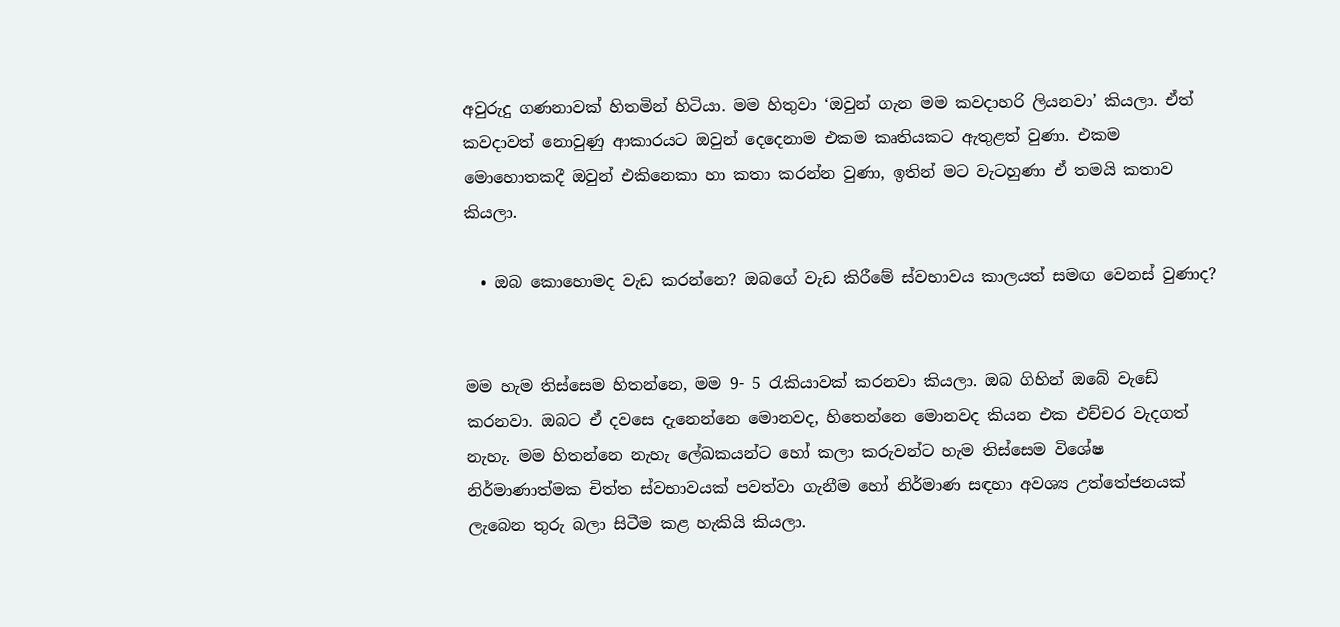අවුරුදු ගණනාවක් හිතමින් හිටියා. මම හිතුවා ‘ඔවුන් ගැන මම කවදාහරි ලියනවා’ කියලා. ඒත් කවදාවත් නොවුණු ආකාරයට ඔවුන් දෙදෙනාම එකම කෘතියකට ඇතුළත් වුණා. එකම මොහොතකදී ඔවුන් එකිනෙකා හා කතා කරන්න වුණා, ඉතින් මට වැටහුණා ඒ තමයි කතාව කියලා.

  • ඔබ කොහොමද වැඩ කරන්නෙ? ඔබගේ වැඩ කිරීමේ ස්වභාවය කාලයත් සමඟ වෙනස් වුණාද?


මම හැම තිස්සෙම හිතන්නෙ, මම 9- 5 රැකියාවක් කරනවා කියලා. ඔබ ගිහින් ඔබේ වැඩේ කරනවා. ඔබට ඒ දවසෙ දැනෙන්නෙ මොනවද, හිතෙන්නෙ මොනවද කියන එක එච්චර වැදගත් නැහැ‍. මම හිතන්නෙ නැහැ ලේඛකයන්ට හෝ කලා කරුවන්ට හැම තිස්සෙම විශේෂ නිර්මාණාත්මක චිත්ත ස්වභාවයක් පවත්වා ගැනීම හෝ නිර්මාණ සඳහා අවශ්‍ය උත්තේජනයක් ලැබෙන තුරු බලා සිටීම කළ හැකියි කියලා.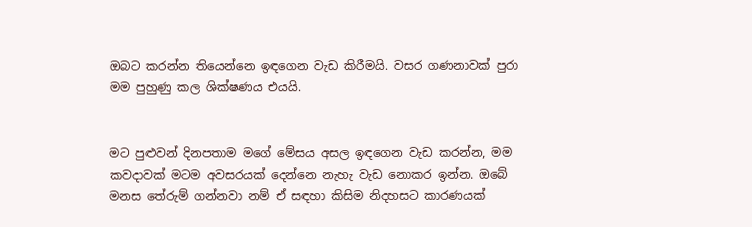ඔබට කරන්න තියෙන්නෙ ඉඳගෙන වැඩ කිරීමයි. වසර ගණනාවක් පුරා මම පුහුණු කල ශික්ෂණය එයයි.


මට පුළුවන් දිනපතාම මගේ මේසය අසල ඉඳගෙන වැඩ කරන්න, මම කවදාවක් මටම අවසරයක් දෙන්නෙ නැහැ වැඩ න‍ොකර ඉන්න. ඔබේ මනස තේරුම් ගන්නවා නම් ඒ සඳහා කිසිම නිදහසට කාරණයක්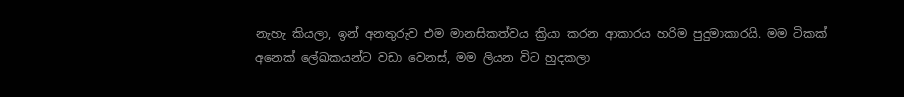නැහැ කියලා, ඉන් අනතුරුව එම මානසිකත්වය ක්‍රියා කරන ආකාරය හරිම පුදුමාකාරයි. මම ටිකක් අනෙක් ලේඛකයන්ට වඩා වෙනස්, මම ලියන විට හුදකලා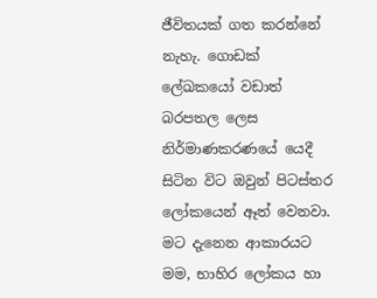ජීවිතයක් ගත කරන්නේ නැහැ. ගොඩක් ලේඛකයෝ වඩාත් බරපතල ලෙස නිර්මාණක‍රණයේ යෙදී සිටින විට ඔවුන් පිටස්තර ලෝකයෙන් ඈත් වෙනවා. මට දැනෙන ආකාරයට මම, භාහිර ‍ලෝක‍ය හා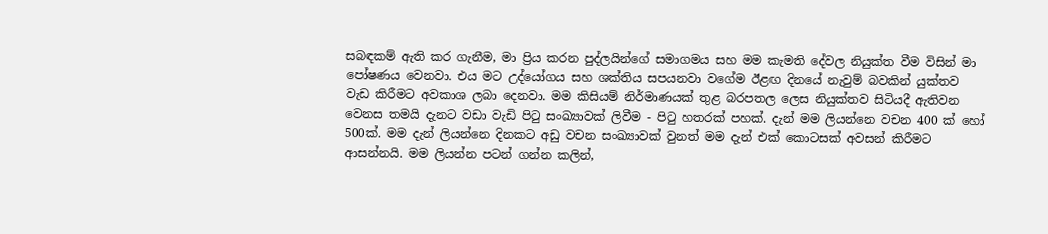සබඳකම් ඇති කර ගැනීම, මා ප්‍රිය කරන පුද්ලයින්ගේ සමාගමය සහ මම කැමති දේවල නියුක්ත වීම විසින් මා පෝෂණය වෙනවා. එය ම‍ට උද්යෝගය සහ ශක්තිය සපයනවා වගේම ඊළඟ දිනයේ නැවුම් බවකින් යුක්තව වැඩ කිරීමට අවකාශ ලබා දෙනවා. මම කිසියම් නිර්මාණයක් තුළ බරපතල ලෙස නියුක්තව සිටියදී ඇතිවන වෙනස තමයි දැනට වඩා වැඩි පිටු සංඛ්‍යාවක් ලිවීම - පිටු හතරක් පහක්. දැන් මම ලියන්නෙ වචන 400 ක් හෝ 500ක්. මම දැන් ලියන්නෙ දිනකට අඩු වචන සංඛ්‍යාවක් වුනත් මම දැන් එක් කොටසක් අවසන් කිරීමට ආසන්නයි. මම ලියන්න පටන් ගන්න කලින්,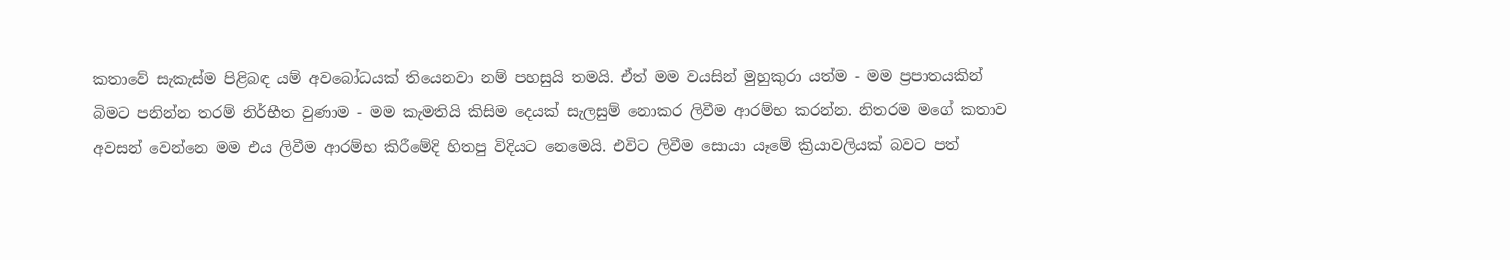කතාවේ සැකැස්ම පිළිබඳ යම් අවබෝධයක් තියෙනවා නම් පහසුයි තමයි. ඒත් මම වයසින් මුහුකුරා යත්ම - මම ප්‍රපාතයකින් බිමට පනින්න තරම් නිර්භීත වුණාම - මම කැමතියි කිසිම දෙයක් සැලසුම් නොකර ලිවීම ආරම්භ කරන්න. නිතරම මගේ කතාව අවසන් වෙන්නෙ මම එය ලිවීම ආරම්භ කිරීමේදි හිතපු විදියට නෙමෙයි. එවිට ලිවීම ස‍ොයා යෑමේ ක්‍රියාවලියක් බවට පත්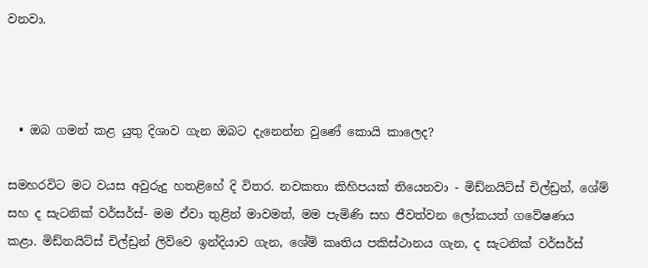වනවා.



  • ඔබ ගමන් කළ යුතු දිශාව ගැන ඔබට දැනෙන්න වුණේ කොයි ක‍ාලෙද?

සමහරවිට මට වයස අවුරුදු හතළිහේ දි විතර. නවකතා කිහිපයක් තියෙනවා - මිඩ්නයිට්ස් චිල්ඩ්‍රන්, ශේම් සහ ද සැටනික් වර්සර්ස්- මම ඒවා තුළින් මාවමත්, මම පැමිණි සහ ජීවත්වන ලෝකයත් ගවේෂණය කළා. මිඩ්නයිට්ස් චිල්ඩ්‍රන් ලිව්වෙ ඉන්දියාව ගැන, ශේම් කෘතිය පකිස්ථානය ගැන, ද සැටනික් වර්සර්ස්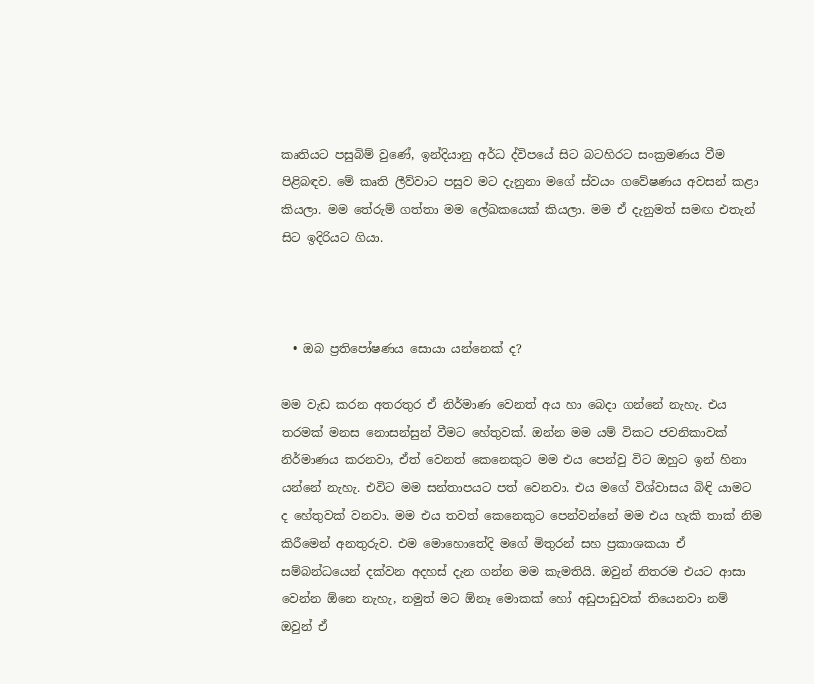කෘතියට පසුබිම් වුණේ, ඉන්දියානු අර්ධ ද්විපයේ සිට බටහිරට සංක්‍රමණය වීම පිළිබඳව. මේ කෘති ලීව්වාට පසුව මට දැනුනා මගේ ස්වයං ගවේෂණය අවසන් කළා කියලා. මම තේරුම් ගත්තා මම ලේඛකයෙක් කියලා. මම ඒ දැනුමත් සමඟ එතැන් සිට ඉදිරියට ගියා.



  • ඔබ ප්‍රතිපෝෂණය සොයා යන්නෙක් ද?

මම වැඩ කරන අතරතුර ඒ නිර්මාණ වෙනත් අය හා බෙදා ගන්නේ නැහැ. එය තරමක් මනස නොසන්සුන් වීමට ‍හේතුවක්. ඔන්න මම යම් විකට ජවනිකාවක් නිර්මාණය කරනවා, ඒත් වෙනත් කෙනෙකුට මම එය පෙන්වු විට ඔහුට ඉන් හිනා යන්නේ නැහැ. එවිට මම සන්තාපයට පත් වෙනවා. එය මගේ විශ්වාසය බිඳි යාමට ද හේතුවක් වනවා. මම එය තවත් කෙනෙකුට පෙන්වන්නේ මම එය හැකි තාක් නිම කිරීමෙන් අනතුරුව. එම මොහොතේදි මගේ මිතුරන් සහ ප්‍රකාශකයා ඒ සම්බන්ධයෙන් දක්වන අදහස් දැන ගන්න මම කැමතියි. ඔවුන් නිතරම එයට ආසා වෙන්න ඕනෙ නැහැ, නමුත් මට ඕනෑ මොකක් හෝ අඩුපාඩුවක් තියෙනවා නම් ඔවුන් ඒ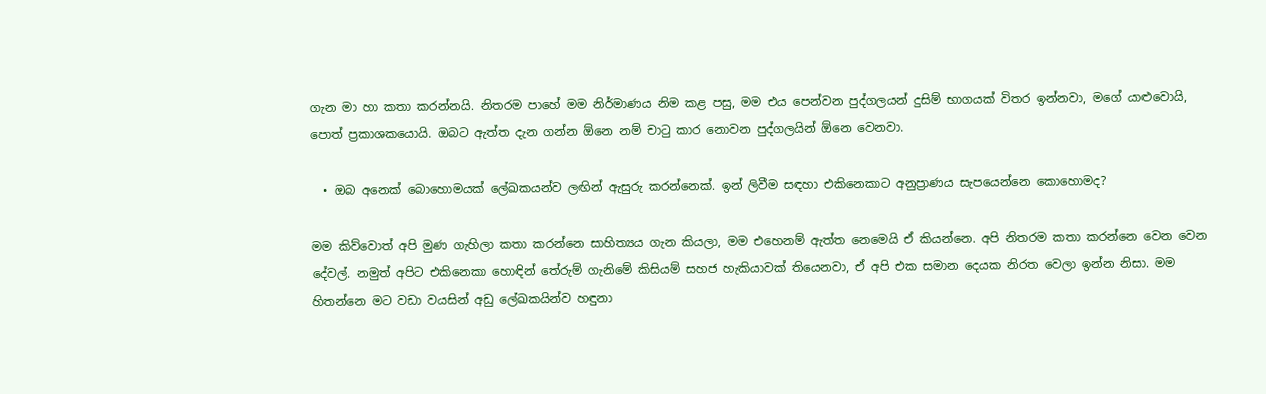ගැන මා හා කතා කරන්නයි. නිතරම පාහේ මම නිර්මාණය නිම කළ පසු, මම එය පෙන්වන පුද්ගලයන් දුසිම් භාගයක් විතර ඉන්නවා, මගේ යාළුවොයි, පොත් ප්‍රකාශකයොයි. ඔබට ඇත්ත දැන ගන්න ඕනෙ නම් චාටු කාර නොවන පුද්ගලයින් ඕනෙ වෙනවා.

  • ඔබ අනෙක් බොහොමයක් ‍ලේඛකයන්ව ලඟින් ඇසුරු කරන්නෙක්. ඉන් ලිවීම සඳහා එකිනෙකාට අනුප්‍රාණය සැපයෙන්නෙ කොහොමද?

මම කිව්වොත් අපි මුණ ගැහිලා කතා කරන්නෙ සාහිත්‍යය ගැන කියලා, මම එහෙනම් ඇත්ත නෙමෙයි ඒ කියන්නෙ. අපි නිතරම කතා කරන්නෙ වෙන වෙන දේවල්. නමුත් අපිට එකිනෙකා හොඳින් තේරුම් ගැනිමේ කිසියම් සහජ හැකියාවක් තියෙනවා, ඒ අපි එක සමාන දෙයක නිරත වෙලා ඉන්න නිසා. මම හිතන්නෙ මට වඩා වයසින් අඩු ලේඛකයින්ව හඳුනා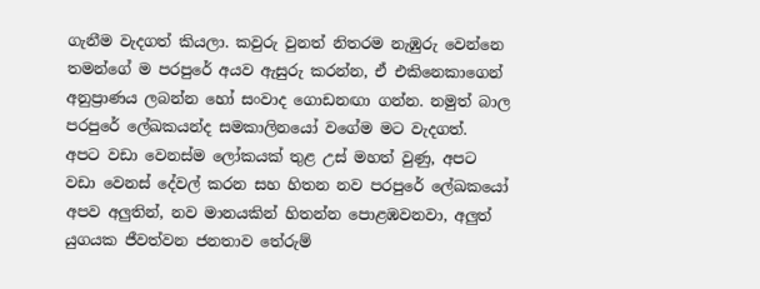ගැනීම වැදගත් කියලා. කවුරු වුනත් නිතරම නැඹුරු වෙන්නෙ තමන්ගේ ම පරපුරේ අයව ඇසුරු කරන්න, ඒ එකිනෙකාගෙන් අනුප්‍රාණය ලබන්න හෝ සංවාද ‍ගොඩනඟා ගන්න. නමුත් බාල පරපුරේ ලේඛකයන්ද සමකාලිනයෝ වගේම මට වැදගත්. අපට ‍වඩා වෙනස්ම ලෝකයක් තුළ උස් මහත් වුණු, අපට වඩා වෙනස් දේවල් කරන සහ හිතන නව පරපුරේ ලේඛකයෝ අපව අලුතින්, නව මානයකින් හිතන්න පොළඹවනවා, අලුත් යුගයක ජීවත්වන ජනතාව තේරුම්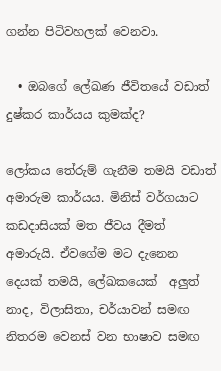ගන්න පිටිවහලක් වෙනවා.

  • ඔබ‍ගේ ලේඛණ ජීවිතයේ වඩාත් දුෂ්කර කාර්යය කුමක්ද?

ලෝකය තේරුම් ගැනීම තමයි වඩාත් අමාරුම කාර්යය. මිනිස් වර්ගයාට කඩදාසියක් මත ජීවය දීමත් අමාරුයි. ඒවගේම මට දැනෙන දෙයක් තමයි, ලේඛකයෙක්  අලුත් නාද, විලාසිතා, චර්යාවන් සමඟ නිතරම වෙනස් වන භාෂාව සමඟ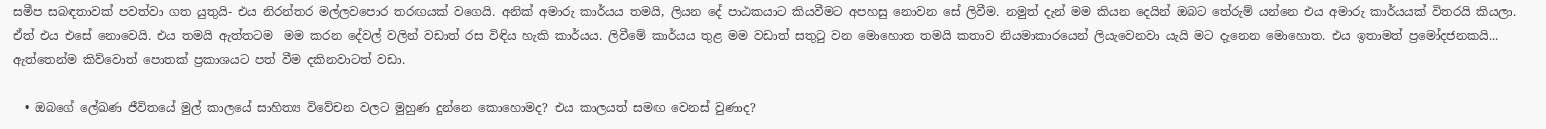සමීප සබඳතාවක් පවත්වා ගත යුතුයි- එය නිරන්තර මල්ලවපොර තරඟයක් ව‍ගෙයි. අනික් අමාරු කාර්යය තමයි, ලියන දේ පාඨකයාට කියවීමට අපහසු නොව‍න සේ ලිවීම. නමුත් දැන් මම කියන දෙයින් ඔබට තේරුම් යන්නෙ එය අමාරු කාර්යයක් විතරයි කියලා. ඒත් එය එසේ නොවෙයි. එය තමයි ඇත්තටම  මම කරන දේවල් වලින් වඩාත් රස විඳිය හැකි කාර්යය. ලිවීමේ කාර්යය තුළ මම වඩාත් සතුටු වන මොහොත තමයි කතාව නියමාකාරයෙන් ලියැවෙනවා යැයි මට දැනෙන මොහොත. එය ඉතාමත් ප්‍රමෝදජනකයි... ඇත්තෙන්ම කිව්වොත් පොතක් ප්‍රකාශයට පත් වීම දකිනවාටත් වඩා.

  • ඔබගේ ලේඛණ ජීවිතයේ මුල් කාලයේ සාහිත්‍ය විවේචන වලට මුහුණ දුන්නෙ කොහොමද? එය කාලයත් සමඟ වෙනස් වුණාද?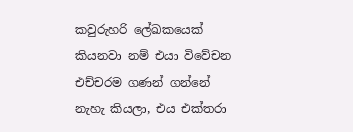කවුරුහරි ලේඛකයෙක් කියනවා නම් එයා විවේචන එච්චරම ගණන් ගන්නේ නැහැ කියලා, එය එක්තරා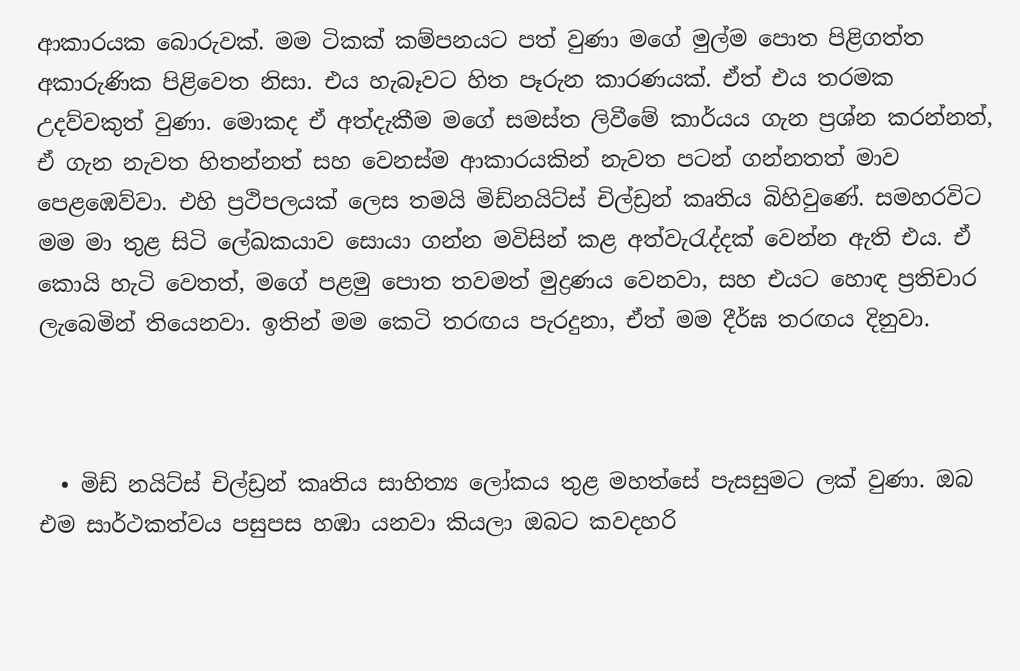ආකාරයක බොරුවක්. මම ටිකක් කම්පනයට පත් වුණා මගේ මුල්ම ප‍ොත පිළිගත්ත අකාරුණික පිළිවෙත නිසා. එය හැබෑවට හිත පෑරුන කාරණයක්. ඒත් එය තරමක උදව්වකුත් වුණා. මොකද ඒ අත්දැකීම මගේ සමස්ත ලිවීමේ කාර්යය ගැන ප්‍රශ්න කරන්නත්, ඒ ගැන නැවත හිතන්නත් සහ වෙනස්ම ආකාරයකින් නැවත පටන් ගන්නතත් මාව පෙළඹෙව්වා. එහි ප්‍රථිපලයක් ලෙස තමයි මිඩ්නයිට්ස් චිල්ඩ්‍රන් කෘතිය බිහිවුණේ. සමහරවිට මම මා තුළ සිටි ලේඛකයාව සොයා ගන්න මවිසින් කළ අත්වැරැද්දක් වෙන්න ඇති එය. ඒ කොයි හැටි වෙතත්, මගේ පළමු පොත තවමත් මුද්‍රණය වෙනවා, සහ එයට හොඳ ප්‍රතිචාර ලැබෙමින් තියෙනවා. ඉතින් මම කෙටි තරඟය පැරදුනා, ඒත් මම දීර්ඝ තරඟය දිනුවා.



  • මිඩ් නයිට්ස් චිල්ඩ්‍රන් කෘතිය සාහිත්‍ය ලෝකය තුළ මහත්සේ පැසසුමට ලක් වුණා. ඔබ එම සාර්ථකත්වය පසුපස හඹා යනවා කියලා ඔබට කවදහරි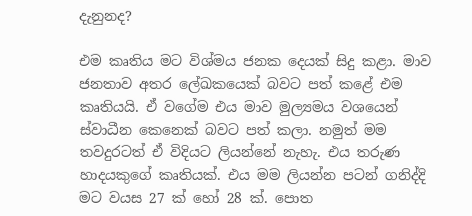දැනුනද?

එම කෘතිය මට විශ්මය ජනක දෙයක් සිදු කළා. මාව ජනතාව අතර ලේඛකයෙක් බවට පත් කළේ එම කෘතියයි. ඒ වගේම එය මාව මුල්‍යමය වශයෙන් ස්වාධීන කෙනෙක් බවට පත් කලා. නමුත් මම තවදුරටත් ඒ විදියට ලියන්නේ නැහැ. එය තරුණ හාදයකුගේ කෘතියක්. එය මම ලියන්න පටන් ගනිද්දි මට වයස 27 ක් හෝ 28 ක්. පොත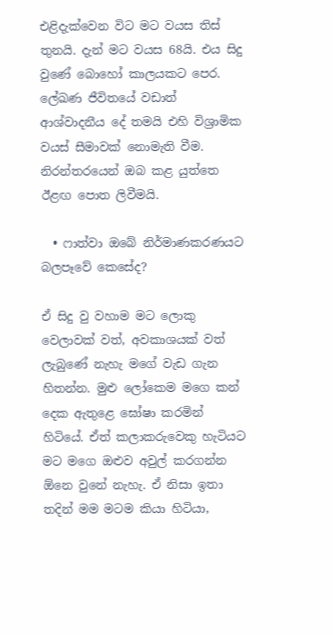එළිදැක්වෙන විට මට වයස තිස් තුනයි. දැන් මට වයස 68යි. එය සිදු වුණේ බොහෝ කාලයකට පෙර. ලේඛණ ජීවිතයේ වඩාත් ආශ්වාදනීය දේ තමයි එහි විශ්‍රාමික වයස් සීමාවක් නොමැති වීම. නිරන්තරයෙන් ඔබ කළ යුත්තෙ ඊළඟ පොත ලිවීමයි.

  • ෆාත්වා ඔබේ නිර්මාණකරණයට බලපෑවේ කෙසේද?

ඒ සිදු වු වහාම මට ලොකු වෙලාවක් වත්, අවකාශයක් වත් ලැබුණේ නැහැ මගේ වැඩ ගැන හිතන්න. මුළු ලෝකෙම මගෙ කන් දෙක ඇතුළෙ ඝෝෂා කරමින් හිටියේ. ඒත් කලාකරුවෙකු හැටියට මට මගෙ ඔළුව අවුල් කරගන්න ඕනෙ වුනේ නැහැ. ඒ නිසා ඉතා තදින් මම මටම කියා හිටියා,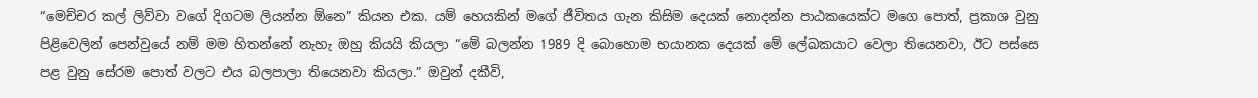“මෙච්චර කල් ලිව්වා වගේ දිගටම ලියන්න ඕනෙ” කියන එක. යම් හෙයකින් මගේ ජීවිතය ගැන කිසිම දෙයක් නොදන්න පාඨකයෙක්ට මගෙ පොත්, ප්‍රකාශ වුනු පිළිවෙලින් පෙන්වුයේ නම් මම හිතන්නේ නැහැ ඔහු කියයි කියලා “මේ බලන්න 1989 දි බොහෙ‍ාම භයානක දෙයක් ‍මේ ලේඛකයාට වෙලා තියෙනවා, ඊට පස්සෙ පළ වුනු සේරම පොත් වලට එය බලපාලා තියෙනවා කියලා.” ඔවුන් දකීවි,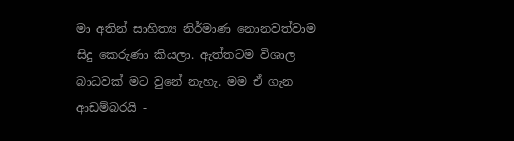මා අතින් සාහිත්‍ය නිර්මාණ නොනවත්වාම සිදු කෙරුණා කියලා. ඇත්තටම විශාල බාධවක් මට වුනේ නැහැ. මම ඒ ගැන ආඩම්බරයි -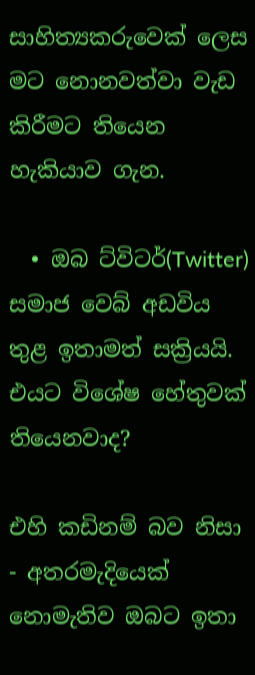සාහිත්‍යකරුවෙක් ලෙස මට නොනවත්වා වැඩ කිරීමට තියෙන හැකියාව ගැන.

  • ඔබ ට්විටර්(Twitter) සමාජ වෙබ් අඩවිය තුළ ඉතාමත් සක්‍රියයි. එයට විශේෂ හේතුවක් තියෙනවාද?

එහි කඩිනම් බව නිසා - අතරමැදියෙක් නොමැතිව ඔබට ඉතා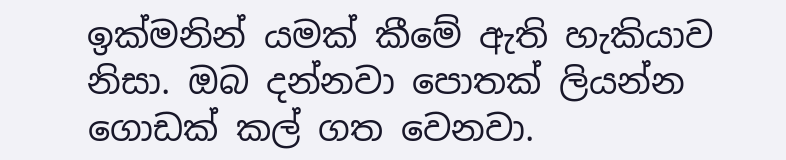ඉක්මනින් යමක් කීමේ ඇති හැකියාව නිසා. ඔබ දන්නවා පොතක් ලියන්න ගොඩක් කල් ගත වෙනවා.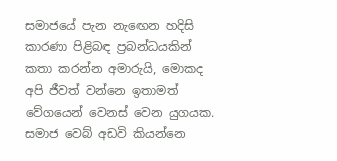සමාජයේ පැන නැ‍‍ඟෙන හදිසි කාරණා පිළිබඳ ප්‍රබන්ධයකින් කතා කරන්න අමාරුයි, මොකද අපි ජීවත් වන්නෙ ඉතාමත් වේගයෙන් වෙනස් වෙන ‍යුගයක. සමාජ වෙබ් අඩවි කියන්නෙ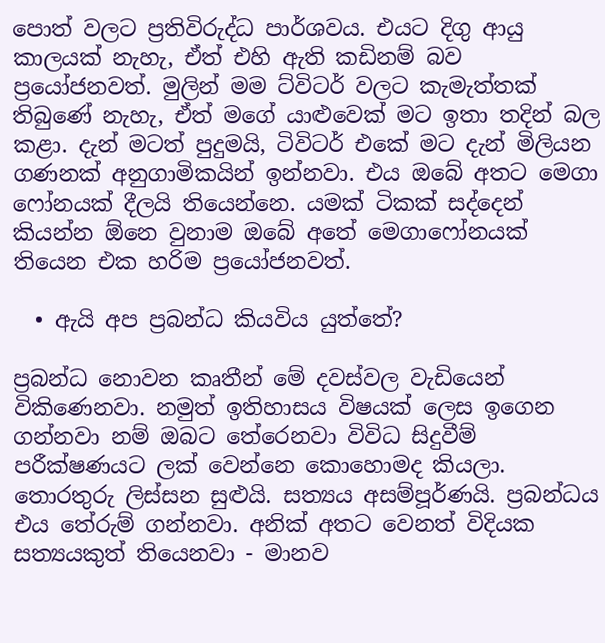පොත් වලට ප්‍රතිවිරුද්ධ පාර්ශවය. එයට දිගු ආයු කාලයක් නැහැ, ඒත් එහි ඇති කඩිනම් බව ප්‍රයෝජනවත්. මුලින් මම ට්විටර් වලට කැමැත්තක් තිබුණේ නැහැ, ඒත් මගේ යාළුවෙක් මට ඉතා තදින් බල කළා. දැන් මටත් පුදුමයි, ටිවිටර් එකේ මට දැන් මිලියන ගණනක් අනුගාමිකයින් ඉන්නවා. එය ඔබේ අතට මෙගා ෆෝනයක් දීලයි තියෙන්නෙ. යමක් ටිකක් සද්දෙන් කියන්න ඕනෙ වුනාම ‍ඔබේ අතේ මෙගාෆෝනයක් තියෙන එක හරිම ප්‍රයෝජනවත්.

  • ඇයි අප ප්‍රබන්ධ කියවිය යුත්තේ?

ප්‍රබන්ධ නොවන කෘතීන් මේ දවස්වල වැඩි‍යෙන් විකිණෙනවා. නමුත් ඉතිහාසය විෂයක් ලෙස ඉගෙන ගන්නවා නම් ඔබට තේරෙනවා විවිධ සිදුවීම් පරීක්ෂණයට ලක් වෙන්නෙ කොහොමද කියලා. තොරතුරු ලිස්සන සුළුයි. සත්‍යය අසම්පූර්ණයි. ප්‍රබන්ධය එය තේරුම් ගන්නවා. අනික් අතට වෙනත් විදියක සත්‍යයකුත් තියෙනවා - මානව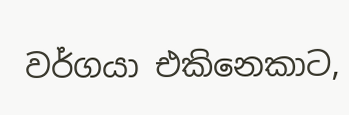වර්ගයා එකිනෙකාට,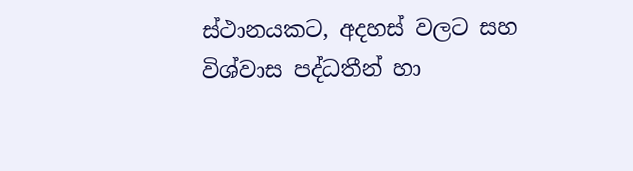ස්ථානයකට, අදහස් වලට සහ විශ්වාස පද්ධතීන් හා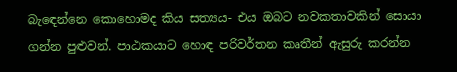බැ‍‍‍ඳෙන්නෙ කොහොමද කිය සත්‍යය- එය ඔබට නවකතාවකින් සොයා ගන්න පුළුවන්. පාඨකයාට හොඳ පරිවර්තන කෘතීන් ඇසුරු කරන්න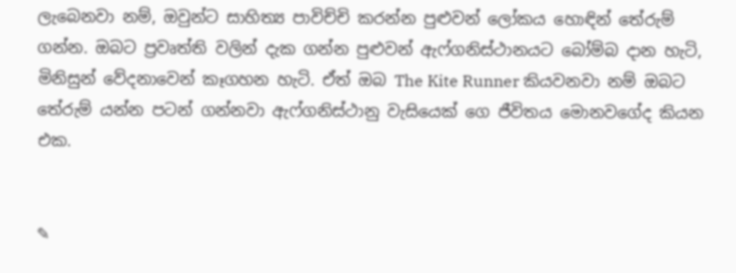ලැබෙනවා නම්, ඔවුන්ට සාහිත්‍ය පාවිච්චි කරන්න පුළුවන් ලෝකය හොඳින් තේරුම් ගන්න. ඔබට ප්‍රවෘත්ති වලින් දැක ගන්න පුළුවන් ඇෆ්ගනිස්ථානයට බෝම්බ දාන හැටි, මිනිසුන් වේදනාවෙන් කෑගහන හැටි. ඒත් ඔබ The Kite Runner කියවනවා නම් ඔබට තේරුම් යන්න පටන් ගන්නවා ඇෆ්ගනිස්ථානු වැසියෙක් ගෙ ජීවිතය මොනවගේද කියන එක.


✎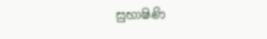සුභාෂිණි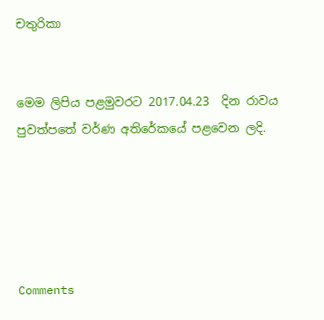චතුරිකා


මෙම ලිපිය පළමුවරට 2017.04.23  දින රාවය පුවත්පතේ වර්ණ අතිරේකයේ පළවෙන ලදි.





Comments